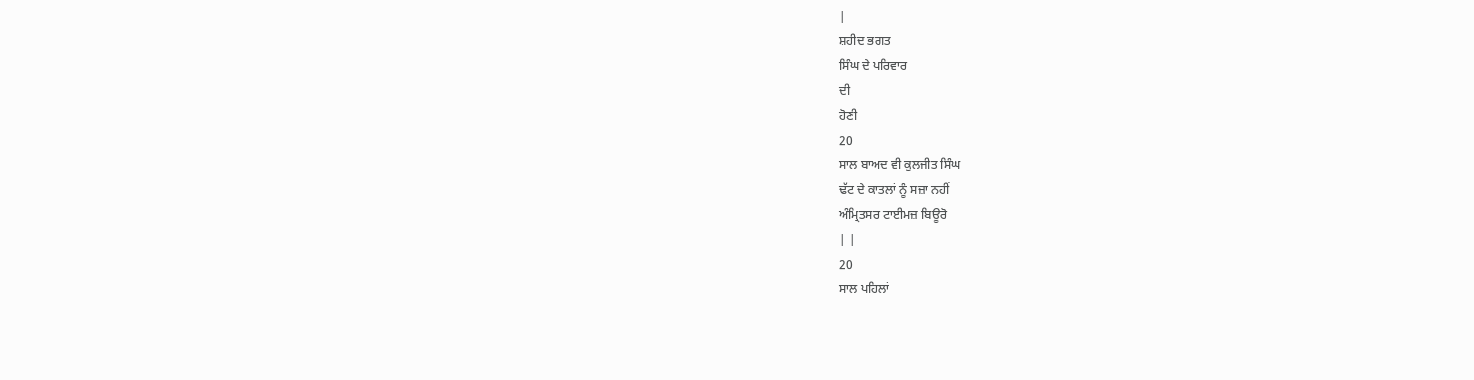|
ਸ਼ਹੀਦ ਭਗਤ
ਸਿੰਘ ਦੇ ਪਰਿਵਾਰ
ਦੀ
ਹੋਣੀ
20
ਸਾਲ ਬਾਅਦ ਵੀ ਕੁਲਜੀਤ ਸਿੰਘ
ਢੱਟ ਦੇ ਕਾਤਲਾਂ ਨੂੰ ਸਜ਼ਾ ਨਹੀਂ
ਅੰਮ੍ਰਿਤਸਰ ਟਾਈਮਜ਼ ਬਿਊਰੋ
| |
20
ਸਾਲ ਪਹਿਲਾਂ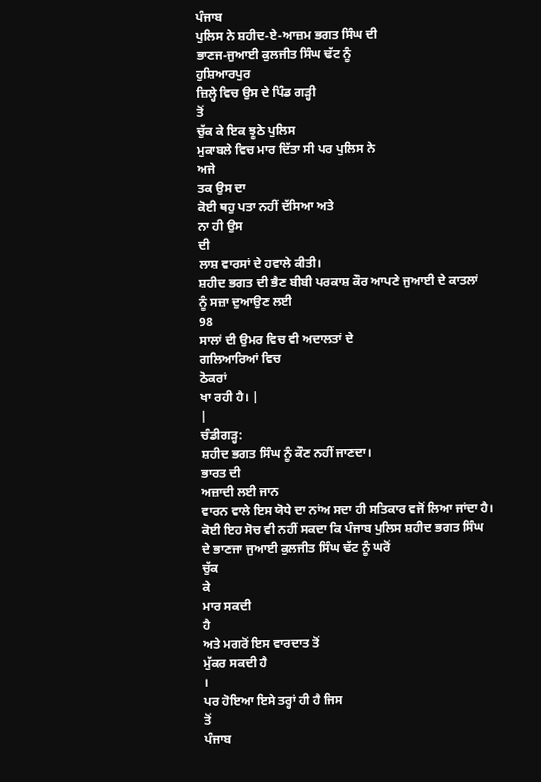ਪੰਜਾਬ
ਪੁਲਿਸ ਨੇ ਸ਼ਹੀਦ-ਏ-ਆਜ਼ਮ ਭਗਤ ਸਿੰਘ ਦੀ
ਭਾਣਜ-ਜੁਆਈ ਕੁਲਜੀਤ ਸਿੰਘ ਢੱਟ ਨੂੰ
ਹੁਸ਼ਿਆਰਪੁਰ
ਜ਼ਿਲ੍ਹੇ ਵਿਚ ਉਸ ਦੇ ਪਿੰਡ ਗੜ੍ਹੀ
ਤੋਂ
ਚੁੱਕ ਕੇ ਇਕ ਝੂਠੇ ਪੁਲਿਸ
ਮੁਕਾਬਲੇ ਵਿਚ ਮਾਰ ਦਿੱਤਾ ਸੀ ਪਰ ਪੁਲਿਸ ਨੇ
ਅਜੇ
ਤਕ ਉਸ ਦਾ
ਕੋਈ ਥਹੁ ਪਤਾ ਨਹੀਂ ਦੱਸਿਆ ਅਤੇ
ਨਾ ਹੀ ਉਸ
ਦੀ
ਲਾਸ਼ ਵਾਰਸਾਂ ਦੇ ਹਵਾਲੇ ਕੀਤੀ।
ਸ਼ਹੀਦ ਭਗਤ ਦੀ ਭੈਣ ਬੀਬੀ ਪਰਕਾਸ਼ ਕੌਰ ਆਪਣੇ ਜੁਆਈ ਦੇ ਕਾਤਲਾਂ
ਨੂੰ ਸਜ਼ਾ ਦੁਆਉਣ ਲਈ
98
ਸਾਲਾਂ ਦੀ ਉਮਰ ਵਿਚ ਵੀ ਅਦਾਲਤਾਂ ਦੇ
ਗਲਿਆਰਿਆਂ ਵਿਚ
ਠੋਕਰਾਂ
ਖਾ ਰਹੀ ਹੈ। |
|
ਚੰਡੀਗੜ੍ਹ:
ਸ਼ਹੀਦ ਭਗਤ ਸਿੰਘ ਨੂੰ ਕੌਣ ਨਹੀਂ ਜਾਣਦਾ।
ਭਾਰਤ ਦੀ
ਅਜ਼ਾਦੀ ਲਈ ਜਾਨ
ਵਾਰਨ ਵਾਲੇ ਇਸ ਯੋਧੇ ਦਾ ਨਾਂਅ ਸਦਾ ਹੀ ਸਤਿਕਾਰ ਵਜੋਂ ਲਿਆ ਜਾਂਦਾ ਹੈ।
ਕੋਈ ਇਹ ਸੋਚ ਵੀ ਨਹੀਂ ਸਕਦਾ ਕਿ ਪੰਜਾਬ ਪੁਲਿਸ ਸ਼ਹੀਦ ਭਗਤ ਸਿੰਘ
ਦੇ ਭਾਣਜਾ ਜੁਆਈ ਕੁਲਜੀਤ ਸਿੰਘ ਢੱਟ ਨੂੰ ਘਰੋਂ
ਚੁੱਕ
ਕੇ
ਮਾਰ ਸਕਦੀ
ਹੈ
ਅਤੇ ਮਗਰੋਂ ਇਸ ਵਾਰਦਾਤ ਤੋਂ
ਮੁੱਕਰ ਸਕਦੀ ਹੈ
।
ਪਰ ਹੋਇਆ ਇਸੇ ਤਰ੍ਹਾਂ ਹੀ ਹੈ ਜਿਸ
ਤੋਂ
ਪੰਜਾਬ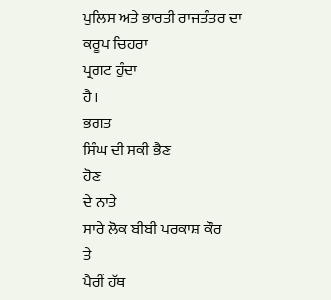ਪੁਲਿਸ ਅਤੇ ਭਾਰਤੀ ਰਾਜਤੰਤਰ ਦਾ ਕਰੂਪ ਚਿਹਰਾ
ਪ੍ਰਗਟ ਹੁੰਦਾ
ਹੈ।
ਭਗਤ
ਸਿੰਘ ਦੀ ਸਕੀ ਭੈਣ
ਹੋਣ
ਦੇ ਨਾਤੇ
ਸਾਰੇ ਲੋਕ ਬੀਬੀ ਪਰਕਾਸ਼ ਕੌਰ
ਤੇ
ਪੈਰੀਂ ਹੱਥ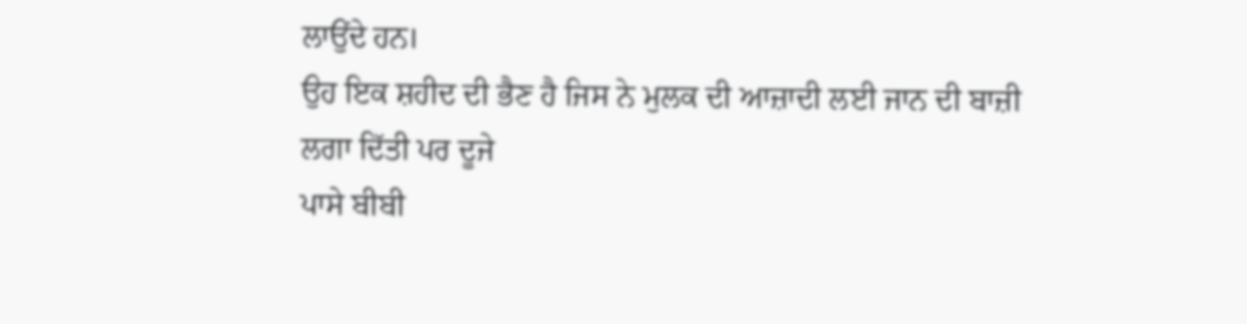ਲਾਉਂਦੇ ਹਨ।
ਉਹ ਇਕ ਸ਼ਹੀਦ ਦੀ ਭੈਣ ਹੈ ਜਿਸ ਨੇ ਮੁਲਕ ਦੀ ਆਜ਼ਾਦੀ ਲਈ ਜਾਨ ਦੀ ਬਾਜ਼ੀ
ਲਗਾ ਦਿੱਤੀ ਪਰ ਦੂਜੇ
ਪਾਸੇ ਬੀਬੀ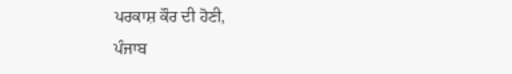ਪਰਕਾਸ਼ ਕੌਰ ਦੀ ਹੋਣੀ,
ਪੰਜਾਬ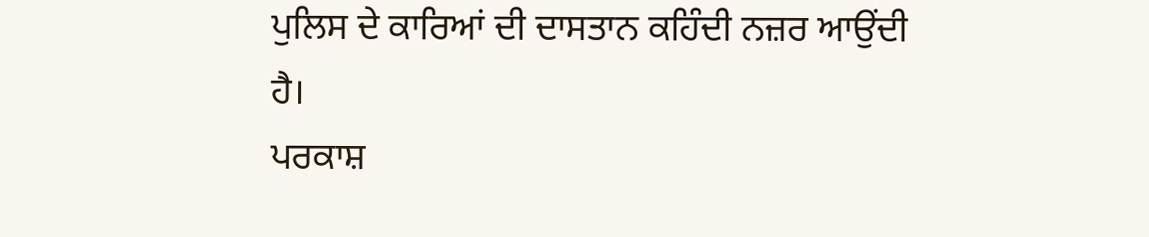ਪੁਲਿਸ ਦੇ ਕਾਰਿਆਂ ਦੀ ਦਾਸਤਾਨ ਕਹਿੰਦੀ ਨਜ਼ਰ ਆਉਂਦੀ
ਹੈ।
ਪਰਕਾਸ਼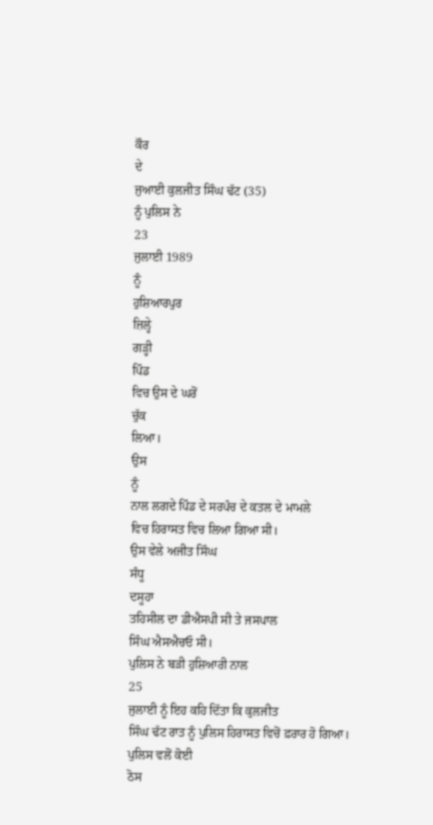ਕੌਰ
ਦੇ
ਜੁਆਈ ਕੁਲਜੀਤ ਸਿੰਘ ਢੱਟ (35)
ਨੂੰ ਪੁਲਿਸ ਨੇ
23
ਜੁਲਾਈ 1989
ਨੂੰ
ਹੁਸ਼ਿਆਰਪੁਰ
ਜ਼ਿਲ੍ਹੇ
ਗੜ੍ਹੀ
ਪਿੰਡ
ਵਿਚ ਉਸ ਦੇ ਘਰੋਂ
ਚੁੱਕ
ਲਿਆ।
ਉਸ
ਨੂੰ
ਨਾਲ ਲਗਦੇ ਪਿੰਡ ਦੇ ਸਰਪੰਚ ਦੇ ਕਤਲ ਦੇ ਮਾਮਲੇ
ਵਿਚ ਹਿਰਾਸਤ ਵਿਚ ਲਿਆ ਗਿਆ ਸੀ।
ਉਸ ਵੇਲੇ ਅਜੀਤ ਸਿੰਘ
ਸੰਧੂ
ਦਸੂਹਾ
ਤਹਿਸੀਲ ਦਾ ਡੀਐਸਪੀ ਸੀ ਤੇ ਜਸਪਾਲ
ਸਿੰਘ ਐਸਐਚਓ ਸੀ।
ਪੁਲਿਸ ਨੇ ਬੜੀ ਹੁਸ਼ਿਆਰੀ ਨਾਲ
25
ਜੁਲਾਈ ਨੂੰ ਇਹ ਕਹਿ ਦਿੱਤਾ ਕਿ ਕੁਲਜੀਤ
ਸਿੰਘ ਢੱਟ ਰਾਤ ਨੂੰ ਪੁਲਿਸ ਹਿਰਾਸਤ ਵਿਚੋਂ ਫ਼ਰਾਰ ਹੋ ਗਿਆ।
ਪੁਲਿਸ ਵਲੋਂ ਕੋਈ
ਠੋਸ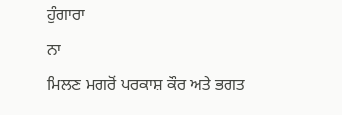ਹੁੰਗਾਰਾ
ਨਾ
ਮਿਲਣ ਮਗਰੋਂ ਪਰਕਾਸ਼ ਕੌਰ ਅਤੇ ਭਗਤ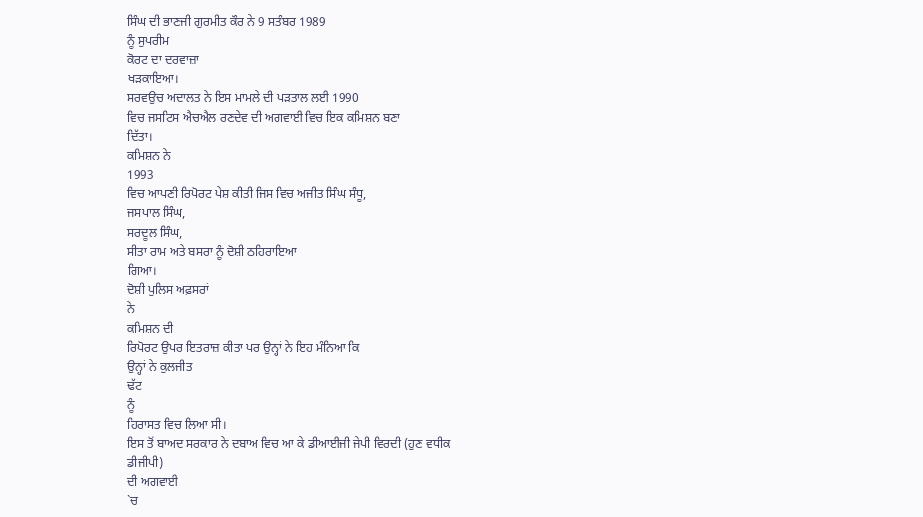ਸਿੰਘ ਦੀ ਭਾਣਜੀ ਗੁਰਮੀਤ ਕੌਰ ਨੇ 9 ਸਤੰਬਰ 1989
ਨੂੰ ਸੁਪਰੀਮ
ਕੋਰਟ ਦਾ ਦਰਵਾਜ਼ਾ
ਖੜਕਾਇਆ।
ਸਰਵਉਚ ਅਦਾਲਤ ਨੇ ਇਸ ਮਾਮਲੇ ਦੀ ਪੜਤਾਲ ਲਈ 1990
ਵਿਚ ਜਸਟਿਸ ਐਚਐਲ ਰਣਦੇਵ ਦੀ ਅਗਵਾਈ ਵਿਚ ਇਕ ਕਮਿਸ਼ਨ ਬਣਾ
ਦਿੱਤਾ।
ਕਮਿਸ਼ਨ ਨੇ
1993
ਵਿਚ ਆਪਣੀ ਰਿਪੋਰਟ ਪੇਸ਼ ਕੀਤੀ ਜਿਸ ਵਿਚ ਅਜੀਤ ਸਿੰਘ ਸੰਧੂ,
ਜਸਪਾਲ ਸਿੰਘ,
ਸਰਦੂਲ ਸਿੰਘ,
ਸੀਤਾ ਰਾਮ ਅਤੇ ਬਸਰਾ ਨੂੰ ਦੋਸ਼ੀ ਠਹਿਰਾਇਆ
ਗਿਆ।
ਦੋਸ਼ੀ ਪੁਲਿਸ ਅਫ਼ਸਰਾਂ
ਨੇ
ਕਮਿਸ਼ਨ ਦੀ
ਰਿਪੋਰਟ ਉਪਰ ਇਤਰਾਜ਼ ਕੀਤਾ ਪਰ ਉਨ੍ਹਾਂ ਨੇ ਇਹ ਮੰਨਿਆ ਕਿ
ਉਨ੍ਹਾਂ ਨੇ ਕੁਲਜੀਤ
ਢੱਟ
ਨੂੰ
ਹਿਰਾਸਤ ਵਿਚ ਲਿਆ ਸੀ।
ਇਸ ਤੋਂ ਬਾਅਦ ਸਰਕਾਰ ਨੇ ਦਬਾਅ ਵਿਚ ਆ ਕੇ ਡੀਆਈਜੀ ਜੇਪੀ ਵਿਰਦੀ (ਹੁਣ ਵਧੀਕ
ਡੀਜੀਪੀ)
ਦੀ ਅਗਵਾਈ
`ਚ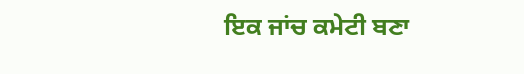ਇਕ ਜਾਂਚ ਕਮੇਟੀ ਬਣਾ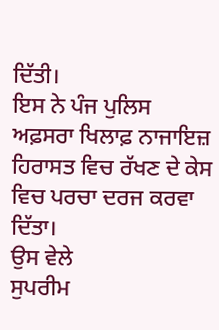ਦਿੱਤੀ।
ਇਸ ਨੇ ਪੰਜ ਪੁਲਿਸ ਅਫ਼ਸਰਾ ਖਿਲਾਫ਼ ਨਾਜਾਇਜ਼
ਹਿਰਾਸਤ ਵਿਚ ਰੱਖਣ ਦੇ ਕੇਸ ਵਿਚ ਪਰਚਾ ਦਰਜ ਕਰਵਾ
ਦਿੱਤਾ।
ਉਸ ਵੇਲੇ
ਸੁਪਰੀਮ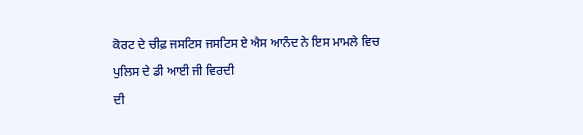ਕੋਰਟ ਦੇ ਚੀਫ਼ ਜਸਟਿਸ ਜਸਟਿਸ ਏ ਐਸ ਆਨੰਦ ਨੇ ਇਸ ਮਾਮਲੇ ਵਿਚ
ਪੁਲਿਸ ਦੇ ਡੀ ਆਈ ਜੀ ਵਿਰਦੀ
ਦੀ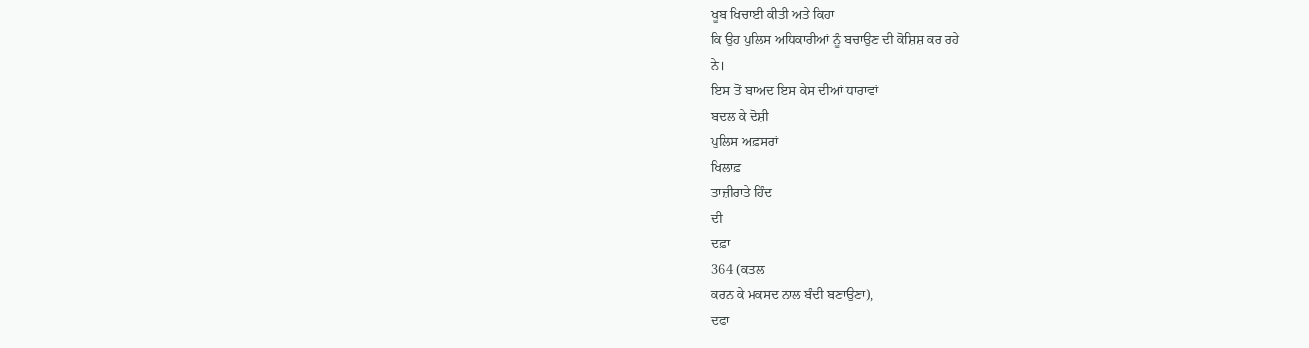ਖੂਬ ਖਿਚਾਈ ਕੀਤੀ ਅਤੇ ਕਿਹਾ
ਕਿ ਉਹ ਪੁਲਿਸ ਅਧਿਕਾਰੀਆਂ ਨੂੰ ਬਚਾਉਣ ਦੀ ਕੋਸ਼ਿਸ਼ ਕਰ ਰਹੇ
ਨੇ।
ਇਸ ਤੋਂ ਬਾਅਦ ਇਸ ਕੇਸ ਦੀਆਂ ਧਾਰਾਵਾਂ
ਬਦਲ ਕੇ ਦੋਸ਼ੀ
ਪੁਲਿਸ ਅਫ਼ਸਰਾਂ
ਖਿਲਾਫ਼
ਤਾਜ਼ੀਰਾਤੇ ਹਿੰਦ
ਦੀ
ਦਫ਼ਾ
364 (ਕਤਲ
ਕਰਨ ਕੇ ਮਕਸਦ ਨਾਲ ਬੰਦੀ ਬਣਾਉਣਾ),
ਦਫਾ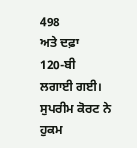498
ਅਤੇ ਦਫ਼ਾ
120-ਬੀ
ਲਗਾਈ ਗਈ।
ਸੁਪਰੀਮ ਕੋਰਟ ਨੇ ਹੁਕਮ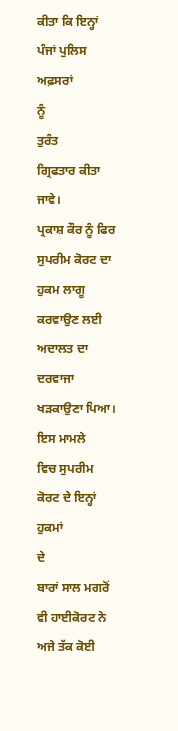ਕੀਤਾ ਕਿ ਇਨ੍ਹਾਂ ਪੰਜਾਂ ਪੁਲਿਸ ਅਫ਼ਸਰਾਂ
ਨੂੰ
ਤੁਰੰਤ
ਗ੍ਰਿਫਤਾਰ ਕੀਤਾ
ਜਾਵੇ।
ਪ੍ਰਕਾਸ਼ ਕੌਰ ਨੂੰ ਫਿਰ ਸੁਪਰੀਮ ਕੋਰਟ ਦਾ ਹੁਕਮ ਲਾਗੂ
ਕਰਵਾਉਣ ਲਈ ਅਦਾਲਤ ਦਾ ਦਰਵਾਜਾ ਖੜਕਾਉਣਾ ਪਿਆ।
ਇਸ ਮਾਮਲੇ
ਵਿਚ ਸੁਪਰੀਮ ਕੋਰਟ ਦੇ ਇਨ੍ਹਾਂ ਹੁਕਮਾਂ
ਦੇ
ਬਾਰਾਂ ਸਾਲ ਮਗਰੋਂ
ਵੀ ਹਾਈਕੋਰਟ ਨੇ ਅਜੇ ਤੱਕ ਕੋਈ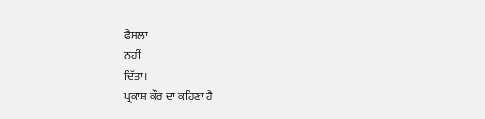ਫੈਸਲਾ
ਨਹੀਂ
ਦਿੱਤਾ।
ਪ੍ਰਕਾਸ਼ ਕੌਰ ਦਾ ਕਹਿਣਾ ਹੈ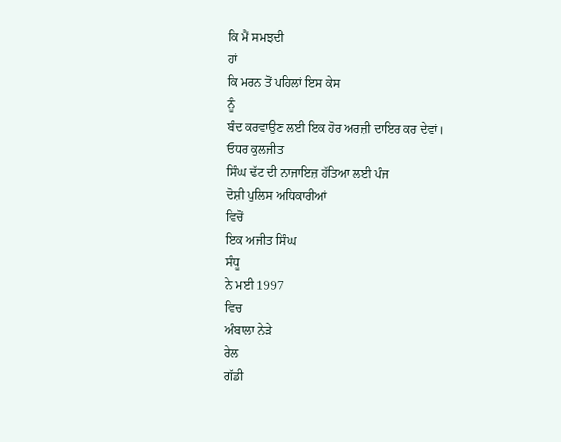ਕਿ ਮੈਂ ਸਮਝਦੀ
ਹਾਂ
ਕਿ ਮਰਨ ਤੋਂ ਪਹਿਲਾਂ ਇਸ ਕੇਸ
ਨੂੰ
ਬੰਦ ਕਰਵਾਉਣ ਲਈ ਇਕ ਹੋਰ ਅਰਜ਼ੀ ਦਾਇਰ ਕਰ ਦੇਵਾਂ।
ਓਧਰ ਕੁਲਜੀਤ
ਸਿੰਘ ਢੱਟ ਦੀ ਨਾਜਾਇਜ਼ ਹੱਤਿਆ ਲਈ ਪੰਜ
ਦੋਸ਼ੀ ਪੁਲਿਸ ਅਧਿਕਾਰੀਆਂ
ਵਿਚੋਂ
ਇਕ ਅਜੀਤ ਸਿੰਘ
ਸੰਧੂ
ਨੇ ਮਈ 1997
ਵਿਚ
ਅੰਬਾਲਾ ਨੇੜੇ
ਰੇਲ
ਗੱਡੀ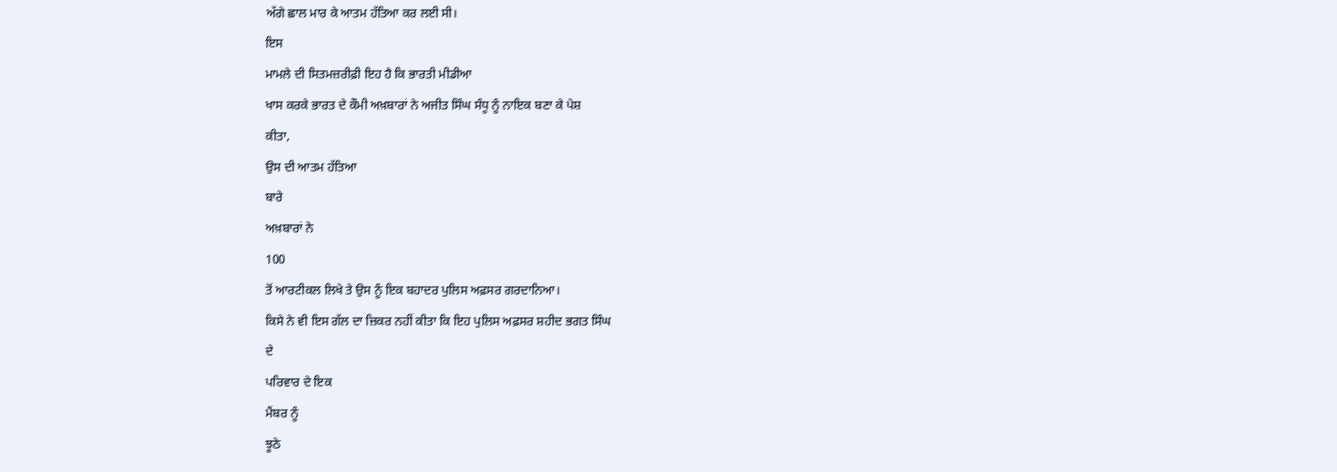ਅੱਗੇ ਛਾਲ ਮਾਰ ਕੇ ਆਤਮ ਹੱਤਿਆ ਕਰ ਲਈ ਸੀ।
ਇਸ
ਮਾਮਲੇ ਦੀ ਸਿਤਮਜ਼ਰੀਫ਼ੀ ਇਹ ਹੈ ਕਿ ਭਾਰਤੀ ਮੀਡੀਆ
ਖਾਸ ਕਰਕੇ ਭਾਰਤ ਦੇ ਕੌਮੀ ਅਖ਼ਬਾਰਾਂ ਨੇ ਅਜੀਤ ਸਿੰਘ ਸੰਧੂ ਨੂੰ ਨਾਇਕ ਬਣਾ ਕੇ ਪੇਸ਼
ਕੀਤਾ,
ਉਸ ਦੀ ਆਤਮ ਹੱਤਿਆ
ਬਾਰੇ
ਅਖ਼ਬਾਰਾਂ ਨੇ
100
ਤੋਂ ਆਰਟੀਕਲ ਲਿਖੇ ਤੇ ਉਸ ਨੂੰ ਇਕ ਬਹਾਦਰ ਪੁਲਿਸ ਅਫ਼ਸਰ ਗਰਦਾਨਿਆ।
ਕਿਸੇ ਨੇ ਵੀ ਇਸ ਗੱਲ ਦਾ ਜ਼ਿਕਰ ਨਹੀਂ ਕੀਤਾ ਕਿ ਇਹ ਪੁਲਿਸ ਅਫ਼ਸਰ ਸ਼ਹੀਦ ਭਗਤ ਸਿੰਘ
ਦੇ
ਪਰਿਵਾਰ ਦੇ ਇਕ
ਮੈਂਬਰ ਨੂੰ
ਝੂਠੇ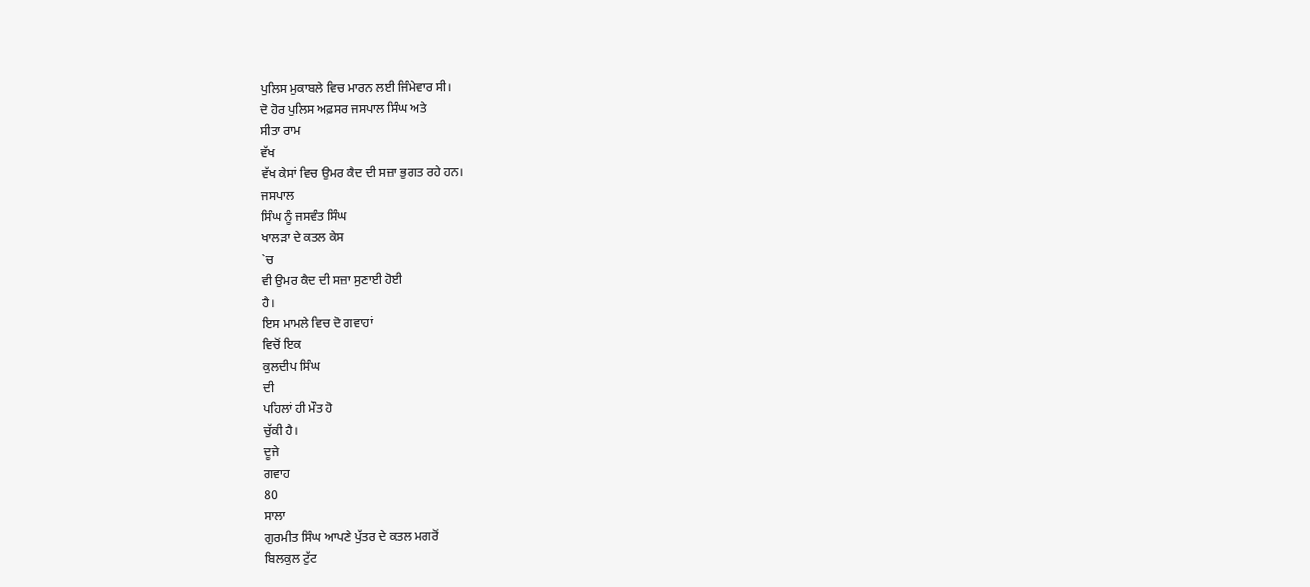ਪੁਲਿਸ ਮੁਕਾਬਲੇ ਵਿਚ ਮਾਰਨ ਲਈ ਜਿੰਮੇਵਾਰ ਸੀ।
ਦੋ ਹੋਰ ਪੁਲਿਸ ਅਫ਼ਸਰ ਜਸਪਾਲ ਸਿੰਘ ਅਤੇ
ਸੀਤਾ ਰਾਮ
ਵੱਖ
ਵੱਖ ਕੇਸਾਂ ਵਿਚ ਉਮਰ ਕੈਦ ਦੀ ਸਜ਼ਾ ਭੁਗਤ ਰਹੇ ਹਨ।
ਜਸਪਾਲ
ਸਿੰਘ ਨੂੰ ਜਸਵੰਤ ਸਿੰਘ
ਖਾਲੜਾ ਦੇ ਕਤਲ ਕੇਸ
`ਚ
ਵੀ ਉਮਰ ਕੈਦ ਦੀ ਸਜ਼ਾ ਸੁਣਾਈ ਹੋਈ
ਹੈ।
ਇਸ ਮਾਮਲੇ ਵਿਚ ਦੋ ਗਵਾਹਾਂ
ਵਿਚੋਂ ਇਕ
ਕੁਲਦੀਪ ਸਿੰਘ
ਦੀ
ਪਹਿਲਾਂ ਹੀ ਮੌਤ ਹੋ
ਚੁੱਕੀ ਹੈ।
ਦੂਜੇ
ਗਵਾਹ
80
ਸਾਲਾ
ਗੁਰਮੀਤ ਸਿੰਘ ਆਪਣੇ ਪੁੱਤਰ ਦੇ ਕਤਲ ਮਗਰੋਂ
ਬਿਲਕੁਲ ਟੁੱਟ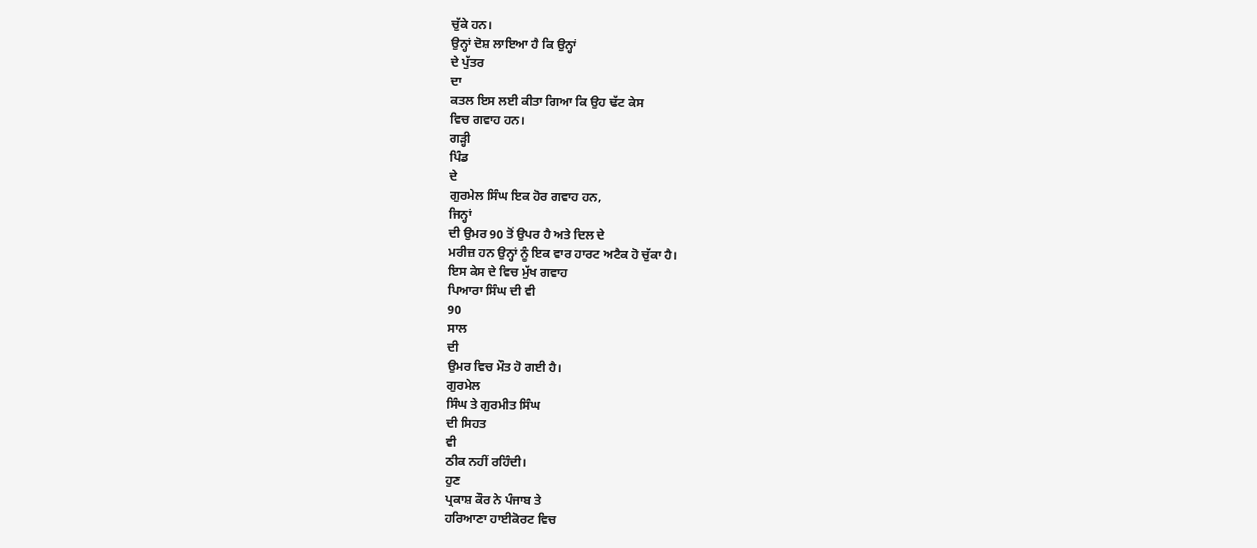ਚੁੱਕੇ ਹਨ।
ਉਨ੍ਹਾਂ ਦੋਸ਼ ਲਾਇਆ ਹੈ ਕਿ ਉਨ੍ਹਾਂ
ਦੇ ਪੁੱਤਰ
ਦਾ
ਕਤਲ ਇਸ ਲਈ ਕੀਤਾ ਗਿਆ ਕਿ ਉਹ ਢੱਟ ਕੇਸ
ਵਿਚ ਗਵਾਹ ਹਨ।
ਗੜ੍ਹੀ
ਪਿੰਡ
ਦੇ
ਗੁਰਮੇਲ ਸਿੰਘ ਇਕ ਹੋਰ ਗਵਾਹ ਹਨ,
ਜਿਨ੍ਹਾਂ
ਦੀ ਉਮਰ 90 ਤੋਂ ਉਪਰ ਹੈ ਅਤੇ ਦਿਲ ਦੇ
ਮਰੀਜ਼ ਹਨ ਉਨ੍ਹਾਂ ਨੂੰ ਇਕ ਵਾਰ ਹਾਰਟ ਅਟੈਕ ਹੋ ਚੁੱਕਾ ਹੈ।
ਇਸ ਕੇਸ ਦੇ ਵਿਚ ਮੁੱਖ ਗਵਾਹ
ਪਿਆਰਾ ਸਿੰਘ ਦੀ ਵੀ
90
ਸਾਲ
ਦੀ
ਉਮਰ ਵਿਚ ਮੌਤ ਹੋ ਗਈ ਹੈ।
ਗੁਰਮੇਲ
ਸਿੰਘ ਤੇ ਗੁਰਮੀਤ ਸਿੰਘ
ਦੀ ਸਿਹਤ
ਵੀ
ਠੀਕ ਨਹੀਂ ਰਹਿੰਦੀ।
ਹੁਣ
ਪ੍ਰਕਾਸ਼ ਕੌਰ ਨੇ ਪੰਜਾਬ ਤੇ
ਹਰਿਆਣਾ ਹਾਈਕੋਰਟ ਵਿਚ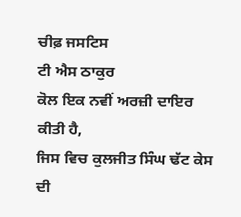ਚੀਫ਼ ਜਸਟਿਸ
ਟੀ ਐਸ ਠਾਕੁਰ
ਕੋਲ ਇਕ ਨਵੀਂ ਅਰਜ਼ੀ ਦਾਇਰ ਕੀਤੀ ਹੈ,
ਜਿਸ ਵਿਚ ਕੁਲਜੀਤ ਸਿੰਘ ਢੱਟ ਕੇਸ ਦੀ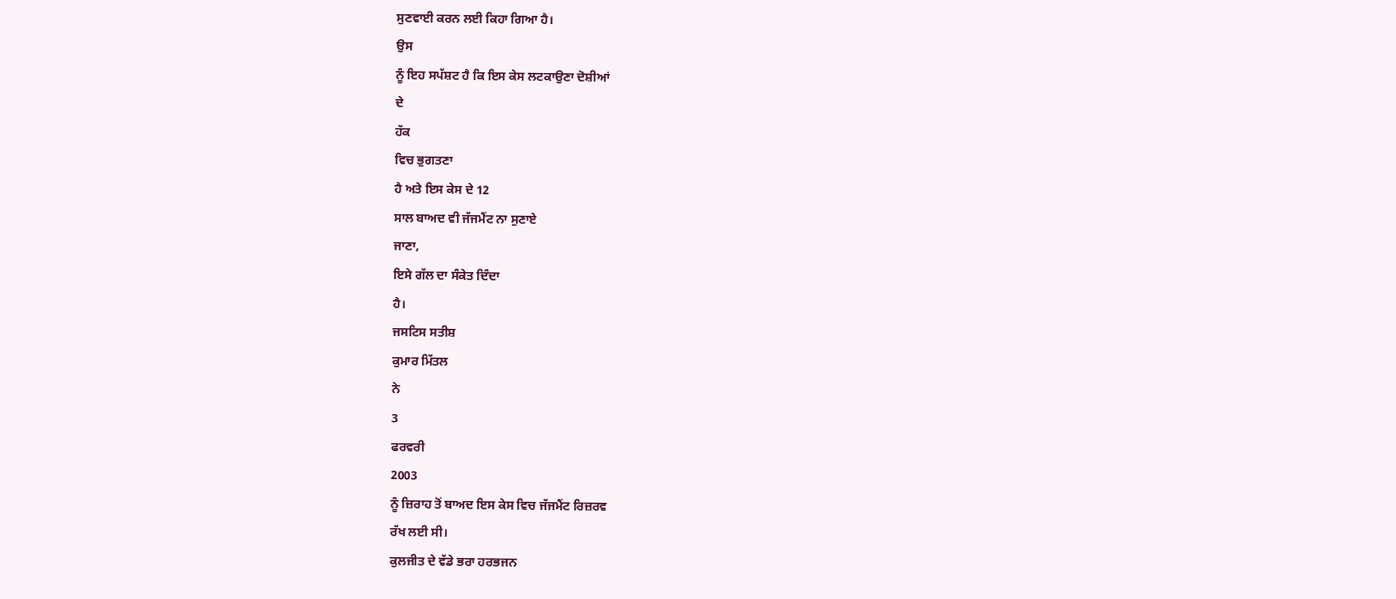ਸੁਣਵਾਈ ਕਰਨ ਲਈ ਕਿਹਾ ਗਿਆ ਹੈ।
ਉਸ
ਨੂੰ ਇਹ ਸਪੱਸ਼ਟ ਹੈ ਕਿ ਇਸ ਕੇਸ ਲਟਕਾਉਣਾ ਦੋਸ਼ੀਆਂ
ਦੇ
ਹੱਕ
ਵਿਚ ਭੁਗਤਣਾ
ਹੈ ਅਤੇ ਇਸ ਕੇਸ ਦੇ 12
ਸਾਲ ਬਾਅਦ ਵੀ ਜੱਜਮੈਂਟ ਨਾ ਸੁਣਾਏ
ਜਾਣਾ,
ਇਸੇ ਗੱਲ ਦਾ ਸੰਕੇਤ ਦਿੰਦਾ
ਹੈ।
ਜਸਟਿਸ ਸਤੀਸ਼
ਕੁਮਾਰ ਮਿੱਤਲ
ਨੇ
3
ਫਰਵਰੀ
2003
ਨੂੰ ਜ਼ਿਰਾਹ ਤੋਂ ਬਾਅਦ ਇਸ ਕੇਸ ਵਿਚ ਜੱਜਮੈਂਟ ਰਿਜ਼ਰਵ
ਰੱਖ ਲਈ ਸੀ।
ਕੁਲਜੀਤ ਦੇ ਵੱਡੇ ਭਰਾ ਹਰਭਜਨ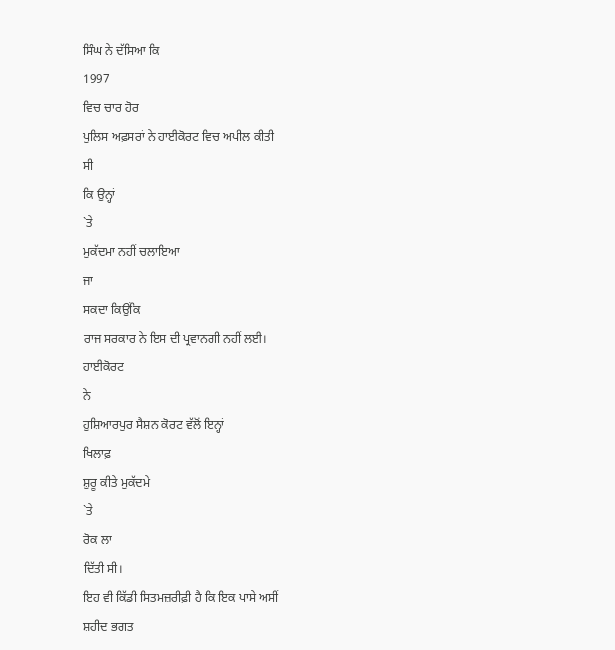ਸਿੰਘ ਨੇ ਦੱਸਿਆ ਕਿ
1997
ਵਿਚ ਚਾਰ ਹੋਰ
ਪੁਲਿਸ ਅਫ਼ਸਰਾਂ ਨੇ ਹਾਈਕੋਰਟ ਵਿਚ ਅਪੀਲ ਕੀਤੀ
ਸੀ
ਕਿ ਉਨ੍ਹਾਂ
`ਤੇ
ਮੁਕੱਦਮਾ ਨਹੀਂ ਚਲਾਇਆ
ਜਾ
ਸਕਦਾ ਕਿਉਂਕਿ
ਰਾਜ ਸਰਕਾਰ ਨੇ ਇਸ ਦੀ ਪ੍ਰਵਾਨਗੀ ਨਹੀਂ ਲਈ।
ਹਾਈਕੋਰਟ
ਨੇ
ਹੁਸ਼ਿਆਰਪੁਰ ਸੈਸ਼ਨ ਕੋਰਟ ਵੱਲੋਂ ਇਨ੍ਹਾਂ
ਖਿਲਾਫ਼
ਸ਼ੁਰੂ ਕੀਤੇ ਮੁਕੱਦਮੇ
`ਤੇ
ਰੋਕ ਲਾ
ਦਿੱਤੀ ਸੀ।
ਇਹ ਵੀ ਕਿੱਡੀ ਸਿਤਮਜ਼ਰੀਫ਼ੀ ਹੈ ਕਿ ਇਕ ਪਾਸੇ ਅਸੀਂ
ਸ਼ਹੀਦ ਭਗਤ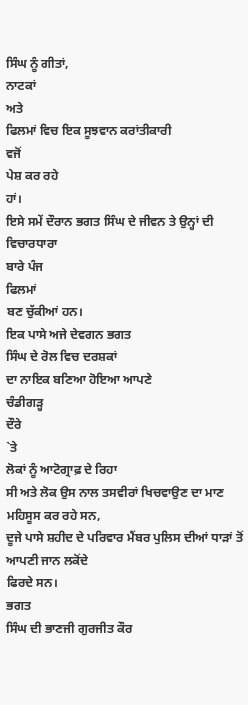ਸਿੰਘ ਨੂੰ ਗੀਤਾਂ,
ਨਾਟਕਾਂ
ਅਤੇ
ਫਿਲਮਾਂ ਵਿਚ ਇਕ ਸੂਝਵਾਨ ਕਰਾਂਤੀਕਾਰੀ
ਵਜੋਂ
ਪੇਸ਼ ਕਰ ਰਹੇ
ਹਾਂ।
ਇਸੇ ਸਮੇਂ ਦੌਰਾਨ ਭਗਤ ਸਿੰਘ ਦੇ ਜੀਵਨ ਤੇ ਉਨ੍ਹਾਂ ਦੀ ਵਿਚਾਰਧਾਰਾ
ਬਾਰੇ ਪੰਜ
ਫਿਲਮਾਂ
ਬਣ ਚੁੱਕੀਆਂ ਹਨ।
ਇਕ ਪਾਸੇ ਅਜੇ ਦੇਵਗਨ ਭਗਤ
ਸਿੰਘ ਦੇ ਰੋਲ ਵਿਚ ਦਰਸ਼ਕਾਂ
ਦਾ ਨਾਇਕ ਬਣਿਆ ਹੋਇਆ ਆਪਣੇ
ਚੰਡੀਗੜ੍ਹ
ਦੌਰੇ
`ਤੇ
ਲੋਕਾਂ ਨੂੰ ਆਟੋਗ੍ਰਾਫ਼ ਦੇ ਰਿਹਾ
ਸੀ ਅਤੇ ਲੋਕ ਉਸ ਨਾਲ ਤਸਵੀਰਾਂ ਖਿਚਵਾਉਣ ਦਾ ਮਾਣ ਮਹਿਸੂਸ ਕਰ ਰਹੇ ਸਨ,
ਦੂਜੇ ਪਾਸੇ ਸ਼ਹੀਦ ਦੇ ਪਰਿਵਾਰ ਮੈਂਬਰ ਪੁਲਿਸ ਦੀਆਂ ਧਾੜਾਂ ਤੋਂ ਆਪਣੀ ਜਾਨ ਲਕੋਂਦੇ
ਫਿਰਦੇ ਸਨ।
ਭਗਤ
ਸਿੰਘ ਦੀ ਭਾਣਜੀ ਗੁਰਜੀਤ ਕੌਰ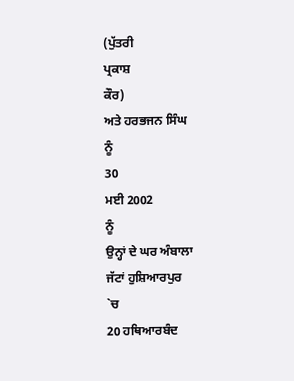(ਪੁੱਤਰੀ
ਪ੍ਰਕਾਸ਼
ਕੌਰ)
ਅਤੇ ਹਰਭਜਨ ਸਿੰਘ
ਨੂੰ
30
ਮਈ 2002
ਨੂੰ
ਉਨ੍ਹਾਂ ਦੇ ਘਰ ਅੰਬਾਲਾ
ਜੱਟਾਂ ਹੁਸ਼ਿਆਰਪੁਰ
`ਚ
20 ਹਥਿਆਰਬੰਦ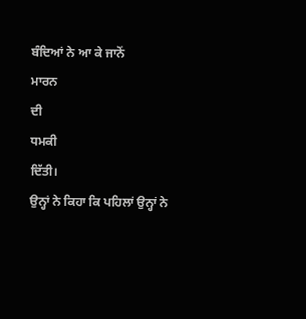ਬੰਦਿਆਂ ਨੇ ਆ ਕੇ ਜਾਨੋਂ
ਮਾਰਨ
ਦੀ
ਧਮਕੀ
ਦਿੱਤੀ।
ਉਨ੍ਹਾਂ ਨੇ ਕਿਹਾ ਕਿ ਪਹਿਲਾਂ ਉਨ੍ਹਾਂ ਨੇ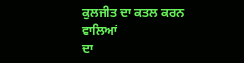ਕੁਲਜੀਤ ਦਾ ਕਤਲ ਕਰਨ ਵਾਲਿਆਂ
ਦਾ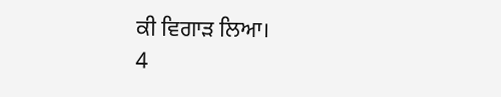ਕੀ ਵਿਗਾੜ ਲਿਆ।
4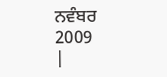ਨਵੰਬਰ
2009
|